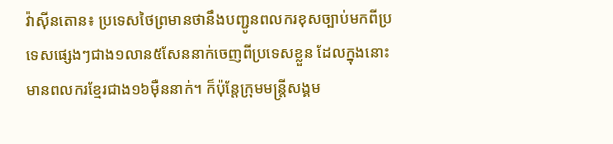វ៉ាស៊ីនតោន៖ ប្រទេសថៃព្រមានថានឹងបញ្ជូនពលករខុសច្បាប់មកពីប្រទេសផ្សេងៗជាង១លាន៥សែននាក់ចេញពីប្រទេសខ្លួន ដែលក្នុងនោះមានពលករខ្មែរជាង១៦ម៉ឺននាក់។ ក៏ប៉ុន្តែក្រុមមន្ត្រីសង្គម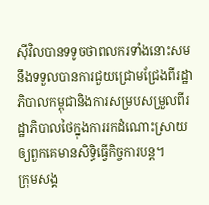ស៊ីវិលបានទទូចថាពលករទាំងនោះសមនឹងទទួលបានការជួយជ្រោមជ្រែងពីរដ្ឋាភិបាលកម្ពុជានិងការសម្របសម្រួលពីរដ្ឋាភិបាលថៃក្នុងការរកដំណោះស្រាយឲ្យពួកគេមានសិទ្ធិធ្វើកិច្ចការបន្ត។
ក្រុមសង្គ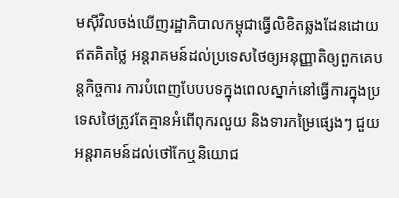មស៊ីវិលចង់ឃើញរដ្ឋាភិបាលកម្ពុជាធ្វើលិខិតឆ្លងដែនដោយឥតគិតថ្លៃ អន្តរាគមន៍ដល់ប្រទេសថៃឲ្យអនុញ្ញាតិឲ្យពួកគេបន្តកិច្ចការ ការបំពេញបែបបទក្នុងពេលស្នាក់នៅធ្វើការក្នុងប្រទេសថៃត្រូវតែគ្មានអំពើពុករលួយ និងទារកម្រៃផ្សេងៗ ជួយអន្តរាគមន៍ដល់ថៅកែឬនិយោជ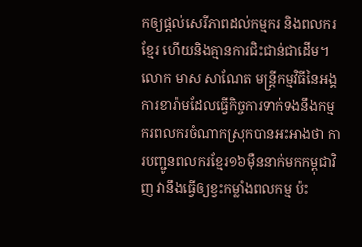កឲ្យផ្តល់សេរីភាពដល់កម្មករ និងពលករខ្មែរ ហើយនិងគ្មានការជិះជាន់ជាដើម។
លោក មាស សាណែត មន្ត្រីកម្មវិធីនៃអង្គការខារ៉ាមដែលធ្វើកិច្ចការទាក់ទងនឹងកម្មករពលករចំណាកស្រុកបានអះអាងថា ការបញ្ជូនពលករខ្មែរ១៦ម៉ឺននាក់មកកម្ពុជាវិញ វានឹងធ្វើឲ្យខ្វះកម្លាំងពលកម្ម ប៉ះ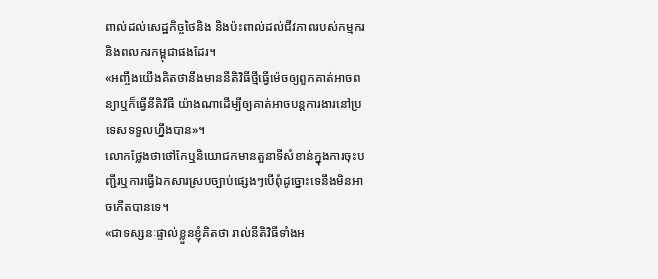ពាល់ដល់សេដ្ឋកិច្ចថៃនិង និងប៉ះពាល់ដល់ជីវភាពរបស់កម្មករនិងពលករកម្ពុជាផងដែរ។
«អញ្ចឹងយើងគិតថានឹងមាននីតិវិធីថ្មីធ្វើម៉េចឲ្យពួកគាត់អាចពន្យាឬក៏ធ្វើនីតិវិធី យ៉ាងណាដើម្បីឲ្យគាត់អាចបន្តការងារនៅប្រទេសទទួលហ្នឹងបាន»។
លោកថ្លែងថាថៅកែឬនិយោជកមានតួនាទីសំខាន់ក្នុងការចុះបញ្ជីរឬការធ្វើឯកសារស្របច្បាប់ផ្សេងៗបើពុំដូច្នោះទេនឹងមិនអាចកើតបានទេ។
«ជាទស្សនៈផ្ទាល់ខ្លួនខ្ញុំគិតថា រាល់នីតិវិធីទាំងអ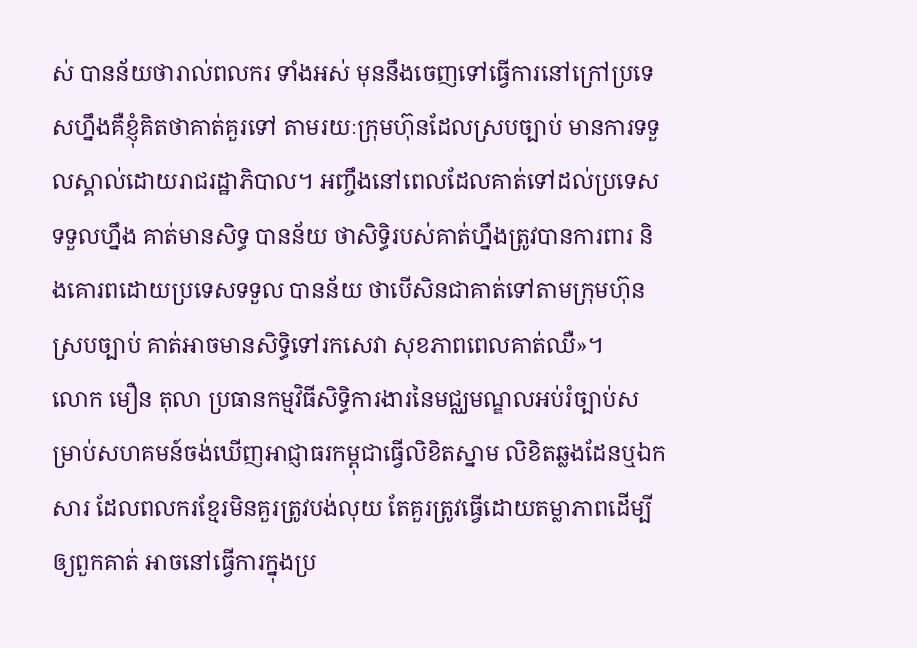ស់ បានន័យថារាល់ពលករ ទាំងអស់ មុននឹងចេញទៅធ្វើការនៅក្រៅប្រទេសហ្នឹងគឺខ្ញុំគិតថាគាត់គួរទៅ តាមរយៈក្រុមហ៊ុនដែលស្របច្បាប់ មានការទទួលស្គាល់ដោយរាជរដ្ឋាភិបាល។ អញ្ចឹងនៅពេលដែលគាត់ទៅដល់ប្រទេសទទួលហ្នឹង គាត់មានសិទ្ធ បានន័យ ថាសិទ្ធិរបស់គាត់ហ្នឹងត្រូវបានការពារ និងគោរពដោយប្រទេសទទួល បានន័យ ថាបើសិនជាគាត់ទៅតាមក្រុមហ៊ុនស្របច្បាប់ គាត់អាចមានសិទ្ធិទៅរកសេវា សុខភាពពេលគាត់ឈឺ»។
លោក មឿន តុលា ប្រធានកម្មវិធីសិទិ្ធការងារនៃមជ្ឈមណ្ឌលអប់រំច្បាប់សម្រាប់សហគមន៍ចង់ឃើញអាជ្ញាធរកម្ពុជាធ្វើលិខិតស្នាម លិខិតឆ្លងដែនឬឯកសារ ដែលពលករខ្មែរមិនគួរត្រូវបង់លុយ តែគួរត្រូវធ្វើដោយតម្លាភាពដើម្បីឲ្យពួកគាត់ អាចនៅធ្វើការក្នុងប្រ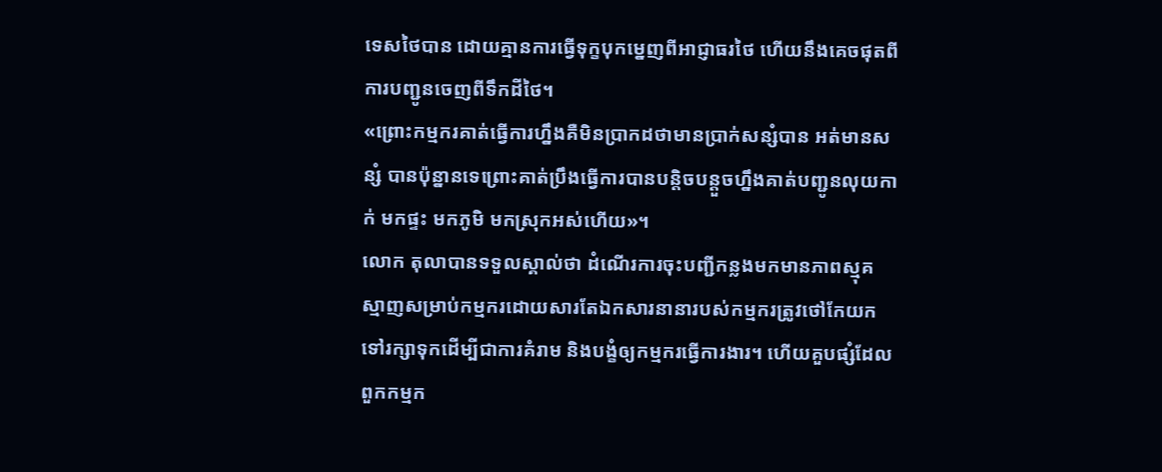ទេសថៃបាន ដោយគ្មានការធ្វើទុក្ខបុកម្នេញពីអាជ្ញាធរថៃ ហើយនឹងគេចផុតពីការបញ្ជូនចេញពីទឹកដីថៃ។
«ព្រោះកម្មករគាត់ធ្វើការហ្នឹងគឺមិនប្រាកដថាមានប្រាក់សន្សំបាន អត់មានសន្សំ បានប៉ុន្នានទេព្រោះគាត់ប្រឹងធ្វើការបានបន្តិចបន្តួចហ្នឹងគាត់បញ្ជូនលុយកាក់ មកផ្ទះ មកភូមិ មកស្រុកអស់ហើយ»។
លោក តុលាបានទទួលស្គាល់ថា ដំណើរការចុះបញ្ជីកន្លងមកមានភាពស្មុគស្មាញសម្រាប់កម្មករដោយសារតែឯកសារនានារបស់កម្មករត្រូវថៅកែយកទៅរក្សាទុកដើម្បីជាការគំរាម និងបង្ខំឲ្យកម្មករធ្វើការងារ។ ហើយគួបផ្សំដែលពួកកម្មក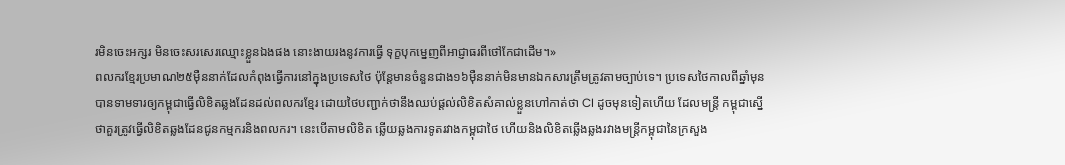រមិនចេះអក្សរ មិនចេះសរសេរឈ្មោះខ្លួនឯងផង នោះងាយរងនូវការធ្វើ ទុក្ខបុកម្នេញពីអាជ្ញាធរពីថៅកែជាដើម។»
ពលករខ្មែរប្រមាណ២៥ម៉ឺននាក់ដែលកំពុងធ្វើការនៅក្នុងប្រទេសថៃ ប៉ុន្តែមានចំនួនជាង១៦ម៉ឺននាក់មិនមានឯកសារត្រឹមត្រូវតាមច្បាប់ទេ។ ប្រទេសថៃកាលពីឆ្នាំមុនបានទាមទារឲ្យកម្ពុជាធ្វើលិខិតឆ្លងដែនដល់ពលករខ្មែរ ដោយថៃបញ្ជាក់ថានឹងឈប់ផ្តល់លិខិតសំគាល់ខ្លួនហៅកាត់ថា CI ដូចមុនទៀតហើយ ដែលមន្ត្រី កម្ពុជាស្នើថាគួរត្រូវធ្វើលិខិតឆ្លងដែនជូនកម្មករនិងពលករ។ នេះបើតាមលិខិត ឆ្លើយឆ្លងការទូតរវាងកម្ពុជាថៃ ហើយនិងលិខិតឆ្លើងឆ្លងរវាងមន្ត្រីកម្ពុជានៃក្រសួង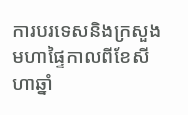ការបរទេសនិងក្រសួងមហាផ្ទៃកាលពីខែសីហាឆ្នាំ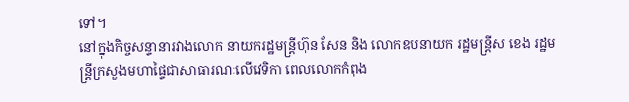ទៅ។
នៅក្នុងកិច្ចសន្ទានារវាងលោក នាយករដ្ឋមន្ត្រីហ៊ុន សែន និង លោកឧបនាយក រដ្ឋមន្ត្រីស ខេង រដ្ឋមន្ត្រីក្រសួងមហាផ្ទៃជាសាធារណៈលើវេទិកា ពេលលោកកំពុង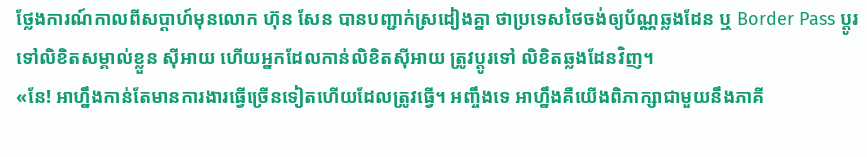ថ្លែងការណ៍កាលពីសប្តាហ៍មុនលោក ហ៊ុន សែន បានបញ្ជាក់ស្រដៀងគ្នា ថាប្រទេសថៃចង់ឲ្យប័ណ្ណឆ្លងដែន ឬ Border Pass ប្តូរទៅលិខិតសម្គាល់ខ្លួន ស៊ីអាយ ហើយអ្នកដែលកាន់លិខិតស៊ីអាយ ត្រូវប្តូរទៅ លិខិតឆ្លងដែនវិញ។
«នែ! អាហ្នឹងកាន់តែមានការងារធ្វើច្រើនទៀតហើយដែលត្រូវធ្វើ។ អញ្ចឹងទេ អាហ្នឹងគឺយើងពិភាក្សាជាមួយនឹងភាគី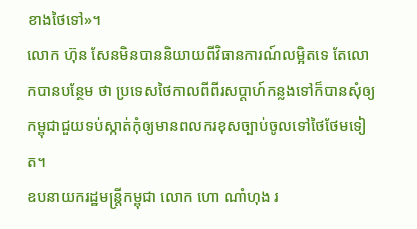ខាងថៃទៅ»។
លោក ហ៊ុន សែនមិនបាននិយាយពីវិធានការណ៍លម្អិតទេ តែលោកបានបន្ថែម ថា ប្រទេសថៃកាលពីពីរសប្តាហ៍កន្លងទៅក៏បានសុំឲ្យកម្ពុជាជួយទប់ស្កាត់កុំឲ្យមានពលករខុសច្បាប់ចូលទៅថៃថែមទៀត។
ឧបនាយករដ្ឋមន្ត្រីកម្ពុជា លោក ហោ ណាំហុង រ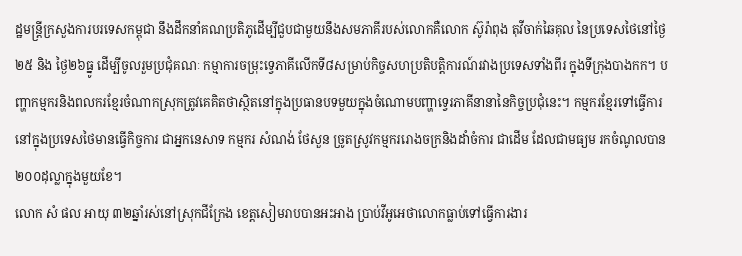ដ្ឋមន្ត្រីក្រសួងការបរទេសកម្ពុជា នឹងដឹកនាំគណប្រតិភូដើម្បីជួបជាមួយនឹងសមភាគីរបស់លោកគឺលោក ស៊ូរ៉ាពុង តុវីចាក់ឆៃគុល នៃប្រទេសថៃនៅថ្ងៃ២៥ និង ថ្ងៃ២៦ធ្នូ ដើម្បីចូលរួមប្រជុំគណៈ កម្មាការចម្រុះទ្វេភាគីលើកទី៨សម្រាប់កិច្ចសហប្រតិបត្តិការណ៍រវាងប្រទេសទាំងពីរ ក្នុងទីក្រុងបាងកក។ បញ្ហាកម្មករនិងពលករខ្មែរចំណាកស្រុកត្រូវគេគិតថាស្ថិតនៅក្នុងប្រធានបទមួយក្នុងចំណោមបញ្ហាទ្វេរភាគីនានានៃកិច្ចប្រជុំនេះ។ កម្មករខ្មែរទៅធ្វើការនៅក្នុងប្រទេសថៃមានធ្វើកិច្ចការ ជាអ្នកនេសាទ កម្មករ សំណង់ ថែសួន ច្រូតស្រូវកម្មកររោងចក្រនិងដាំចំការ ជាដើម ដែលជាមធ្យម រកចំណូលបាន២០០ដុល្លាក្នុងមួយខែ។
លោក សំ ផល អាយុ ៣២ឆ្នាំរស់នៅស្រុកជីក្រែង ខេត្តសៀមរាបបានអះអាង ប្រាប់វីអូអេថាលោកធ្លាប់ទៅធ្វើការងារ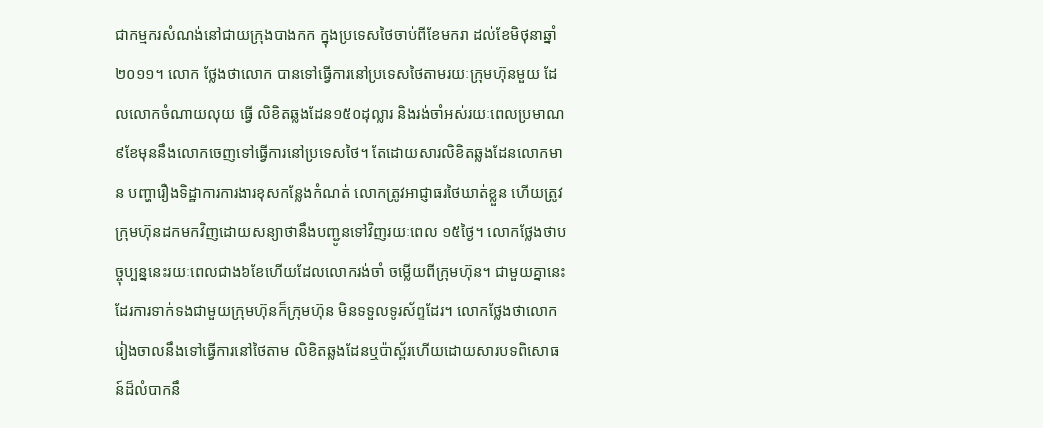ជាកម្មករសំណង់នៅជាយក្រុងបាងកក ក្នុងប្រទេសថៃចាប់ពីខែមករា ដល់ខែមិថុនាឆ្នាំ២០១១។ លោក ថ្លែងថាលោក បានទៅធ្វើការនៅប្រទេសថៃតាមរយៈក្រុមហ៊ុនមួយ ដែលលោកចំណាយលុយ ធ្វើ លិខិតឆ្លងដែន១៥០ដុល្លារ និងរង់ចាំអស់រយៈពេលប្រមាណ៩ខែមុននឹងលោកចេញទៅធ្វើការនៅប្រទេសថៃ។ តែដោយសារលិខិតឆ្លងដែនលោកមាន បញ្ហារឿងទិដ្ឋាការការងារខុសកន្លែងកំណត់ លោកត្រូវអាជ្ញាធរថៃឃាត់ខ្លួន ហើយត្រូវ ក្រុមហ៊ុនដកមកវិញដោយសន្យាថានឹងបញ្ជូនទៅវិញរយៈពេល ១៥ថ្ងៃ។ លោកថ្លែងថាបច្ចុប្បន្ននេះរយៈពេលជាង៦ខែហើយដែលលោករង់ចាំ ចម្លើយពីក្រុមហ៊ុន។ ជាមួយគ្នានេះដែរការទាក់ទងជាមួយក្រុមហ៊ុនក៏ក្រុមហ៊ុន មិនទទួលទូរស័ព្ទដែរ។ លោកថ្លែងថាលោករៀងចាលនឹងទៅធ្វើការនៅថៃតាម លិខិតឆ្លងដែនឬប៉ាស្ព័រហើយដោយសារបទពិសោធន៍ដ៏លំបាកនឹ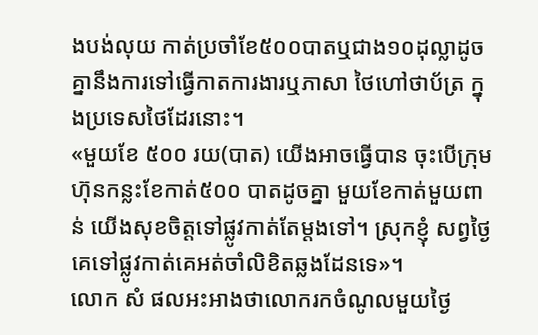ងបង់លុយ កាត់ប្រចាំខែ៥០០បាតឬជាង១០ដុល្លាដូចគ្នានឹងការទៅធ្វើកាតការងារឬភាសា ថៃហៅថាប័ត្រ ក្នុងប្រទេសថៃដែរនោះ។
«មួយខែ ៥០០ រយ(បាត) យើងអាចធ្វើបាន ចុះបើក្រុមហ៊ុនកន្លះខែកាត់៥០០ បាតដូចគ្នា មួយខែកាត់មួយពាន់ យើងសុខចិត្តទៅផ្លូវកាត់តែម្តងទៅ។ ស្រុកខ្ញុំ សព្វថ្ងៃគេទៅផ្លូវកាត់គេអត់ចាំលិខិតឆ្លងដែនទេ»។
លោក សំ ផលអះអាងថាលោករកចំណូលមួយថ្ងៃ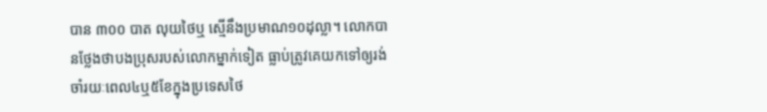បាន ៣០០ បាត លុយថៃឬ ស្មើនឹងប្រមាណ១០ដុល្លា។ លោកបានថ្លែងថាបងប្រុសរបស់លោកម្នាក់ទៀត ធ្លាប់ត្រូវគេយកទៅឲ្យរង់ចាំរយៈពេល៤ឬ៥ខែក្នុងប្រទេសថៃ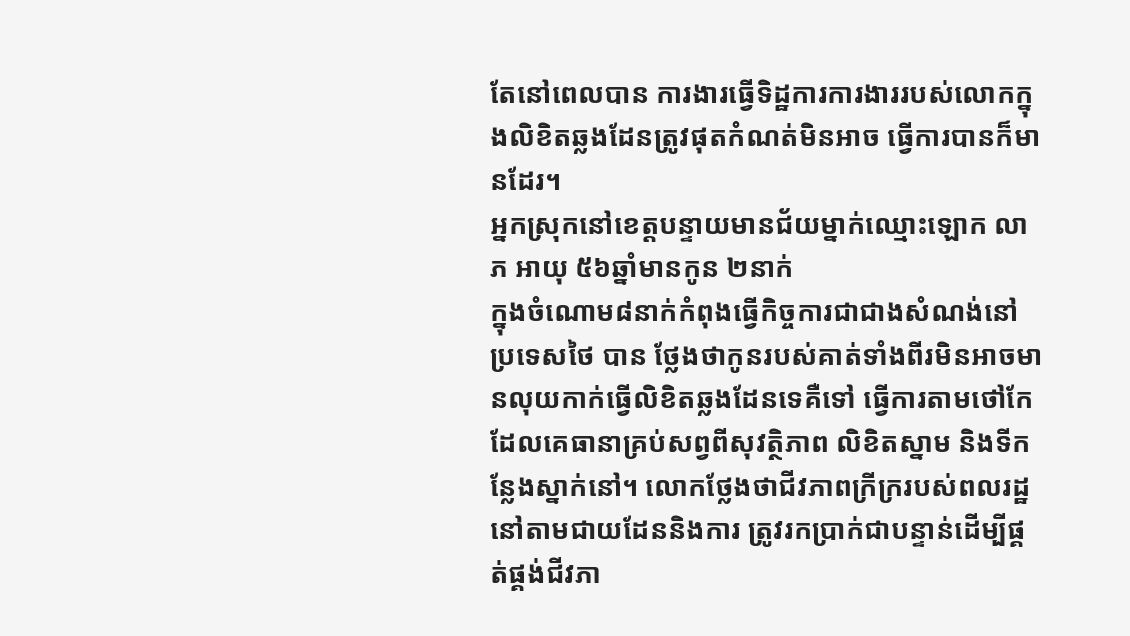តែនៅពេលបាន ការងារធ្វើទិដ្ឋការការងាររបស់លោកក្នុងលិខិតឆ្លងដែនត្រូវផុតកំណត់មិនអាច ធ្វើការបានក៏មានដែរ។
អ្នកស្រុកនៅខេត្តបន្ទាយមានជ័យម្នាក់ឈ្មោះឡោក លាភ អាយុ ៥៦ឆ្នាំមានកូន ២នាក់
ក្នុងចំណោម៨នាក់កំពុងធ្វើកិច្ចការជាជាងសំណង់នៅប្រទេសថៃ បាន ថ្លែងថាកូនរបស់គាត់ទាំងពីរមិនអាចមានលុយកាក់ធ្វើលិខិតឆ្លងដែនទេគឺទៅ ធ្វើការតាមថៅកែដែលគេធានាគ្រប់សព្វពីសុវត្ថិភាព លិខិតស្នាម និងទីកន្លែងស្នាក់នៅ។ លោកថ្លែងថាជីវភាពក្រីក្ររបស់ពលរដ្ឋនៅតាមជាយដែននិងការ ត្រូវរកប្រាក់ជាបន្ទាន់ដើម្បីផ្គត់ផ្គង់ជីវភា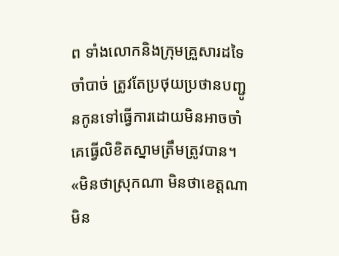ព ទាំងលោកនិងក្រុមគ្រួសារដទៃចាំបាច់ ត្រូវតែប្រថុយប្រថានបញ្ជូនកូនទៅធ្វើការដោយមិនអាចចាំគេធ្វើលិខិតស្នាមត្រឹមត្រូវបាន។
«មិនថាស្រុកណា មិនថាខេត្តណា មិន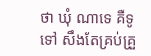ថា ឃុំ ណាទេ គឺទូទៅ សឹងតែគ្រប់គ្រួ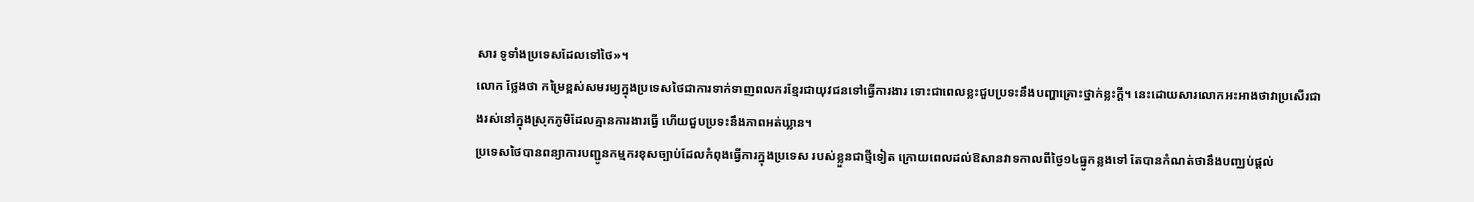សារ ទូទាំងប្រទេសដែលទៅថៃ»។
លោក ថ្លែងថា កម្រៃខ្ពស់សមរម្យក្នុងប្រទេសថៃជាការទាក់ទាញពលករខ្មែរជាយុវជនទៅធ្វើការងារ ទោះជាពេលខ្លះជួបប្រទះនឹងបញ្ហាគ្រោះថ្នាក់ខ្លះក្តី។ នេះដោយសារលោកអះអាងថាវាប្រសើរជាងរស់នៅក្នុងស្រុកភូមិដែលគ្មានការងារធ្វើ ហើយជួបប្រទះនឹងភាពអត់ឃ្លាន។
ប្រទេសថៃបានពន្យាការបញ្ជូនកម្មករខុសច្បាប់ដែលកំពុងធ្វើការក្នុងប្រទេស របស់ខ្លួនជាថ្មីទៀត ក្រោយពេលដល់ឱសានវាទកាលពីថ្ងៃ១៤ធ្នូកន្លងទៅ តែបានកំណត់ថានឹងបញ្ឈប់ផ្តល់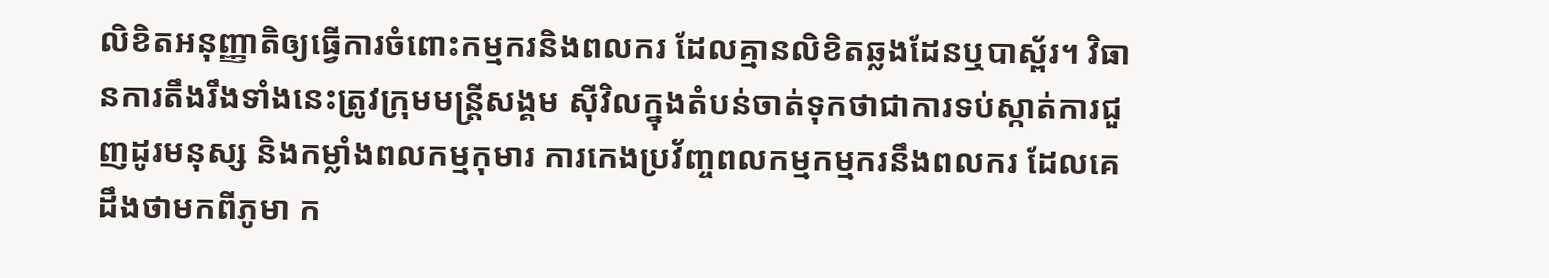លិខិតអនុញ្ញាតិឲ្យធ្វើការចំពោះកម្មករនិងពលករ ដែលគ្មានលិខិតឆ្លងដែនឬបាស្ព័រ។ វិធានការតឹងរឹងទាំងនេះត្រូវក្រុមមន្ត្រីសង្គម ស៊ីវិលក្នុងតំបន់ចាត់ទុកថាជាការទប់ស្កាត់ការជួញដូរមនុស្ស និងកម្លាំងពលកម្មកុមារ ការកេងប្រវ័ញ្ចពលកម្មកម្មករនឹងពលករ ដែលគេដឹងថាមកពីភូមា ក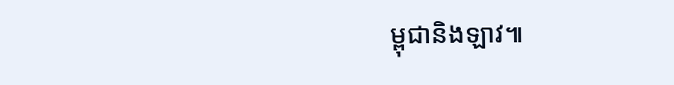ម្ពុជានិងឡាវ៕